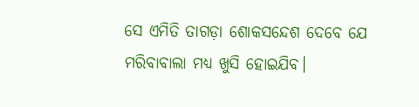ସେ ଏମିତି ତାଗଡ଼ା ଶୋକସନ୍ଦେଶ ଦେବେ ଯେ ମରିବାବାଲା ମଧ୍ୟ ଖୁସି ହୋଇଯିବ।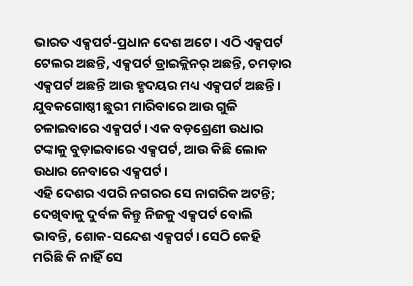ଭାରତ ଏକ୍ସପର୍ଟ-ପ୍ରଧାନ ଦେଶ ଅଟେ। ଏଠି ଏକ୍ସପର୍ଟ ଟେଲର ଅଛନ୍ତି, ଏକ୍ସପର୍ଟ ଡ୍ରାଇକ୍ଲିନର୍ ଅଛନ୍ତି, ଚମଡ଼ାର ଏକ୍ସପର୍ଟ ଅଛନ୍ତି ଆଉ ହୃଦୟର ମଧ୍ୟ ଏକ୍ସପର୍ଟ ଅଛନ୍ତି। ଯୁବକଗୋଷ୍ଠୀ ଛୁରୀ ମାରିବାରେ ଆଉ ଗୁଳି ଚଳାଇବାରେ ଏକ୍ସପର୍ଟ। ଏକ ବଡ଼ଶ୍ରେଣୀ ଉଧାର ଟଙ୍କାକୁ ବୁଡ଼ାଇବାରେ ଏକ୍ସପର୍ଟ, ଆଉ କିଛି ଲୋକ ଉଧାର ନେବାରେ ଏକ୍ସପର୍ଟ।
ଏହି ଦେଶର ଏପରି ନଗରର ସେ ନାଗରିକ ଅଟନ୍ତି; ଦେଖିବାକୁ ଦୁର୍ବଳ କିନ୍ତୁ ନିଜକୁ ଏକ୍ସପର୍ଟ ବୋଲି ଭାବନ୍ତି, ଶୋକ-ସନ୍ଦେଶ ଏକ୍ସପର୍ଟ। ସେଠି କେହି ମରିଛି କି ନାହିଁ ସେ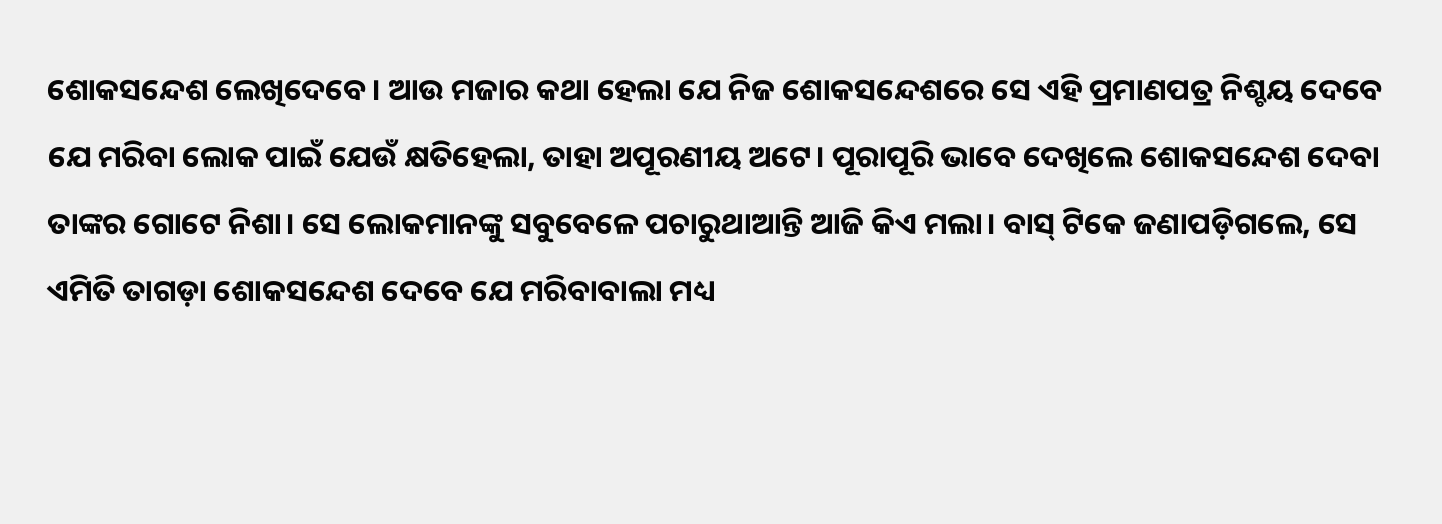ଶୋକସନ୍ଦେଶ ଲେଖିଦେବେ। ଆଉ ମଜାର କଥା ହେଲା ଯେ ନିଜ ଶୋକସନ୍ଦେଶରେ ସେ ଏହି ପ୍ରମାଣପତ୍ର ନିଶ୍ଚୟ ଦେବେ ଯେ ମରିବା ଲୋକ ପାଇଁ ଯେଉଁ କ୍ଷତିହେଲା, ତାହା ଅପୂରଣୀୟ ଅଟେ। ପୂରାପୂରି ଭାବେ ଦେଖିଲେ ଶୋକସନ୍ଦେଶ ଦେବା ତାଙ୍କର ଗୋଟେ ନିଶା। ସେ ଲୋକମାନଙ୍କୁ ସବୁବେଳେ ପଚାରୁଥାଆନ୍ତି ଆଜି କିଏ ମଲା। ବାସ୍ ଟିକେ ଜଣାପଡ଼ିଗଲେ, ସେ ଏମିତି ତାଗଡ଼ା ଶୋକସନ୍ଦେଶ ଦେବେ ଯେ ମରିବାବାଲା ମଧ୍ୟ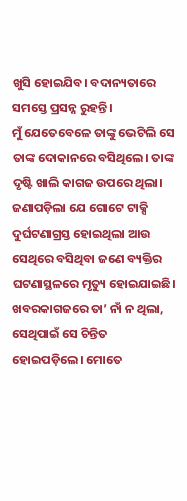ଖୁସି ହୋଇଯିବ। ବଦାନ୍ୟତାରେ ସମସ୍ତେ ପ୍ରସନ୍ନ ରୁହନ୍ତି।
ମୁଁ ଯେତେବେଳେ ତାଙ୍କୁ ଭେଟିଲି ସେ ତାଙ୍କ ଦୋକାନରେ ବସିଥିଲେ। ତାଙ୍କ ଦୃଷ୍ଟି ଖାଲି କାଗଜ ଉପରେ ଥିଲା। ଜଣାପଡ଼ିଲା ଯେ ଗୋଟେ ଟାକ୍ସି ଦୁର୍ଘଟଣାଗ୍ରସ୍ତ ହୋଇଥିଲା ଆଉ ସେଥିରେ ବସିଥିବା ଜଣେ ବ୍ୟକ୍ତିର ଘଟଣାସ୍ଥଳରେ ମୃତ୍ୟୁ ହୋଇଯାଇଛି। ଖବରକାଗଜରେ ତା’ ନାଁ ନ ଥିଲା, ସେଥିପାଇଁ ସେ ଚିନ୍ତିତ ହୋଇପଡ଼ିଲେ। ମୋତେ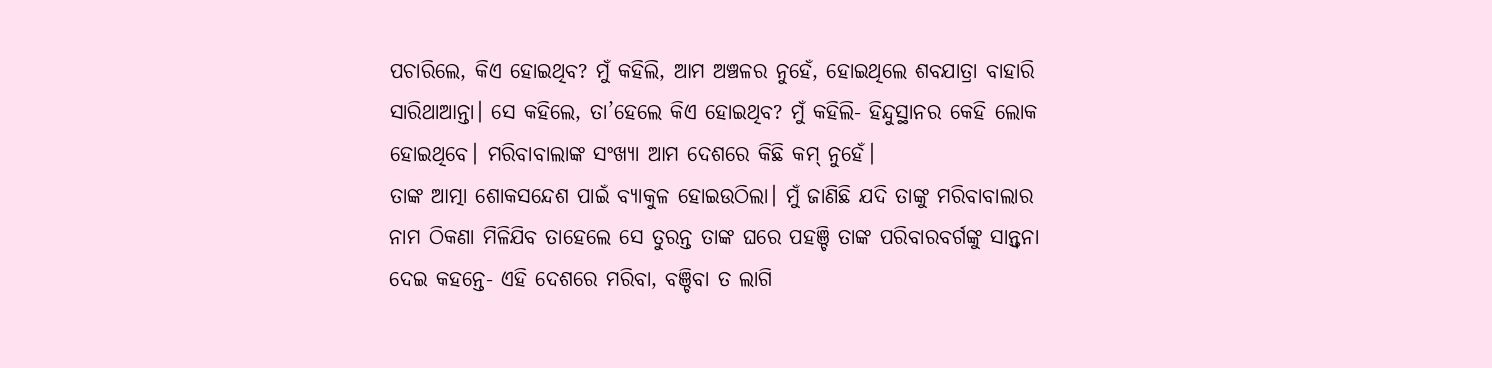ପଚାରିଲେ, କିଏ ହୋଇଥିବ? ମୁଁ କହିଲି, ଆମ ଅଞ୍ଚଳର ନୁହେଁ, ହୋଇଥିଲେ ଶବଯାତ୍ରା ବାହାରି ସାରିଥାଆନ୍ତା। ସେ କହିଲେ, ତା’ହେଲେ କିଏ ହୋଇଥିବ? ମୁଁ କହିଲି- ହିନ୍ଦୁସ୍ଥାନର କେହି ଲୋକ ହୋଇଥିବେ। ମରିବାବାଲାଙ୍କ ସଂଖ୍ୟା ଆମ ଦେଶରେ କିଛି କମ୍ ନୁହେଁ।
ତାଙ୍କ ଆତ୍ମା ଶୋକସନ୍ଦେଶ ପାଇଁ ବ୍ୟାକୁଳ ହୋଇଉଠିଲା। ମୁଁ ଜାଣିଛି ଯଦି ତାଙ୍କୁ ମରିବାବାଲାର ନାମ ଠିକଣା ମିଳିଯିବ ତାହେଲେ ସେ ତୁରନ୍ତ ତାଙ୍କ ଘରେ ପହଞ୍ଚି ତାଙ୍କ ପରିବାରବର୍ଗଙ୍କୁ ସାନ୍ତ୍ୱନା ଦେଇ କହନ୍ତେ- ଏହି ଦେଶରେ ମରିବା, ବଞ୍ଚିବା ତ ଲାଗି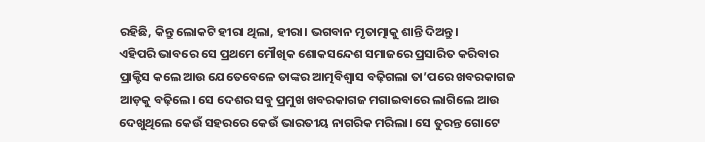ରହିଛି, କିନ୍ତୁ ଲୋକଟି ହୀରା ଥିଲା, ହୀରା। ଭଗବାନ ମୃତାତ୍ମାକୁ ଶାନ୍ତି ଦିଅନ୍ତୁ।
ଏହିପରି ଭାବରେ ସେ ପ୍ରଥମେ ମୌଖିକ ଶୋକସନ୍ଦେଶ ସମାଜରେ ପ୍ରସାରିତ କରିବାର ପ୍ରାକ୍ଟିସ କଲେ ଆଉ ଯେତେବେଳେ ତାଙ୍କର ଆତ୍ମବିଶ୍ୱାସ ବଢ଼ିଗଲା ତା’ପରେ ଖବରକାଗଜ ଆଡ଼କୁ ବଢ଼ିଲେ। ସେ ଦେଶର ସବୁ ପ୍ରମୁଖ ଖବରକାଗଜ ମଗାଇବାରେ ଲାଗିଲେ ଆଉ ଦେଖୁଥିଲେ କେଉଁ ସହରରେ କେଉଁ ଭାରତୀୟ ନାଗରିକ ମରିଲା। ସେ ତୁରନ୍ତ ଗୋଟେ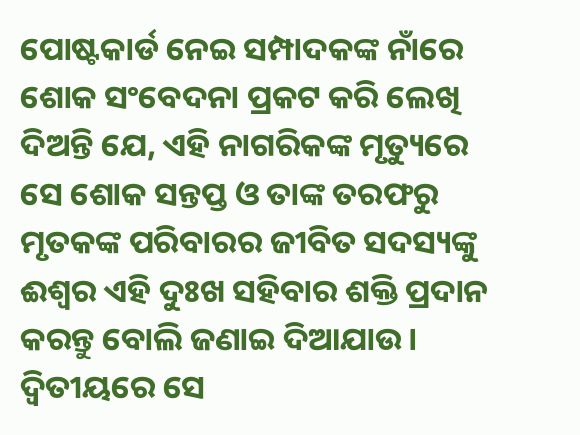ପୋଷ୍ଟକାର୍ଡ ନେଇ ସମ୍ପାଦକଙ୍କ ନାଁରେ ଶୋକ ସଂବେଦନା ପ୍ରକଟ କରି ଲେଖି ଦିଅନ୍ତି ଯେ, ଏହି ନାଗରିକଙ୍କ ମୃତ୍ୟୁରେ ସେ ଶୋକ ସନ୍ତପ୍ତ ଓ ତାଙ୍କ ତରଫରୁ ମୃତକଙ୍କ ପରିବାରର ଜୀବିତ ସଦସ୍ୟଙ୍କୁ ଈଶ୍ୱର ଏହି ଦୁଃଖ ସହିବାର ଶକ୍ତି ପ୍ରଦାନ କରନ୍ତୁ ବୋଲି ଜଣାଇ ଦିଆଯାଉ। ଦ୍ୱିତୀୟରେ ସେ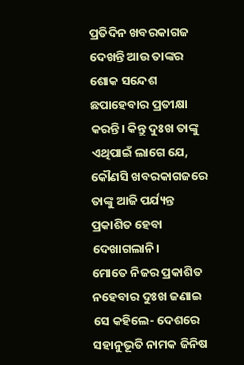ପ୍ରତିଦିନ ଖବରକାଗଜ ଦେଖନ୍ତି ଆଉ ତାଙ୍କର ଶୋକ ସନ୍ଦେଶ ଛପାହେବାର ପ୍ରତୀକ୍ଷା କରନ୍ତି। କିନ୍ତୁ ଦୁଃଖ ତାଙ୍କୁ ଏଥିପାଇଁ ଲାଗେ ଯେ, କୌଣସି ଖବରକାଗଜରେ ତାଙ୍କୁ ଆଜି ପର୍ଯ୍ୟନ୍ତ ପ୍ରକାଶିତ ହେବା ଦେଖାଗଲାନି।
ମୋତେ ନିଜର ପ୍ରକାଶିତ ନହେବାର ଦୁଃଖ ଜଣାଇ ସେ କହିଲେ- ଦେଶରେ ସହାନୁଭୂତି ନାମକ ଜିନିଷ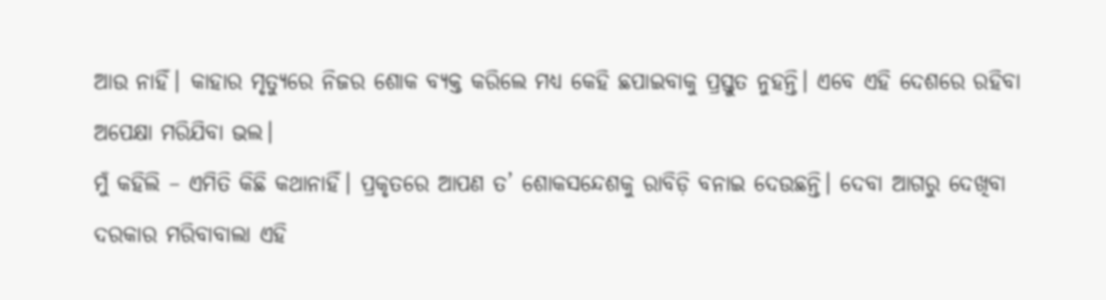ଆଉ ନାହିଁ। କାହାର ମୃତ୍ୟୁରେ ନିଜର ଶୋକ ବ୍ୟକ୍ତ କରିଲେ ମଧ୍ୟ କେହି ଛପାଇବାକୁ ପ୍ରସ୍ତୁତ ନୁହନ୍ତି। ଏବେ ଏହି ଦେଶରେ ରହିବା ଅପେକ୍ଷା ମରିଯିବା ଭଲ।
ମୁଁ କହିଲି – ଏମିତି କିଛି କଥାନାହିଁ। ପ୍ରକୃତରେ ଆପଣ ତ’ ଶୋକସନ୍ଦେଶକୁ ରାବିଡ଼ି ବନାଇ ଦେଉଛନ୍ତି। ଦେବା ଆଗରୁ ଦେଖିବା ଦରକାର ମରିବାବାଲା ଏହି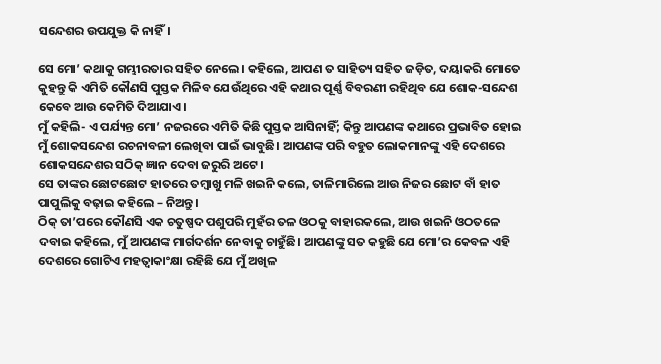ସନ୍ଦେଶର ଉପଯୁକ୍ତ କି ନାହିଁ।

ସେ ମୋ’ କଥାକୁ ଗମ୍ଭୀରତାର ସହିତ ନେଲେ। କହିଲେ, ଆପଣ ତ ସାହିତ୍ୟ ସହିତ ଜଡ଼ିତ, ଦୟାକରି ମୋତେ କୁହନ୍ତୁ କି ଏମିତି କୌଣସି ପୁସ୍ତକ ମିଳିବ ଯେଉଁଥିରେ ଏହି କଥାର ପୂର୍ଣ୍ଣ ବିବରଣୀ ରହିଥିବ ଯେ ଶୋକ-ସନ୍ଦେଶ କେବେ ଆଉ କେମିତି ଦିଆଯାଏ।
ମୁଁ କହିଲି- ଏ ପର୍ଯ୍ୟନ୍ତ ମୋ’ ନଜରରେ ଏମିତି କିଛି ପୁସ୍ତକ ଆସିନାହିଁ; କିନ୍ତୁ ଆପଣଙ୍କ କଥାରେ ପ୍ରଭାବିତ ହୋଇ ମୁଁ ଶୋକସନ୍ଦେଶ ରଚନାବଳୀ ଲେଖିବା ପାଇଁ ଭାବୁଛି। ଆପଣଙ୍କ ପରି ବହୁତ ଲୋକମାନଙ୍କୁ ଏହି ଦେଶରେ ଶୋକସନ୍ଦେଶର ସଠିକ୍ ଜ୍ଞାନ ଦେବା ଜରୁରି ଅଟେ।
ସେ ତାଙ୍କର ଛୋଟଛୋଟ ହାତରେ ତମ୍ବାଖୁ ମଳି ଖଇନି କଲେ, ତାଳିମାରିଲେ ଆଉ ନିଜର ଛୋଟ ବାଁ ହାତ ପାପୁଲିକୁ ବଢ଼ାଇ କହିଲେ – ନିଅନ୍ତୁ।
ଠିକ୍ ତା’ପରେ କୌଣସି ଏକ ଚତୁଷ୍ପଦ ପଶୁପରି ମୁହଁର ତଳ ଓଠକୁ ବାହାରକଲେ, ଆଉ ଖଇନି ଓଠତଳେ ଦବାଇ କହିଲେ, ମୁଁ ଆପଣଙ୍କ ମାର୍ଗଦର୍ଶନ ନେବାକୁ ଚାହୁଁଛି। ଆପଣଙ୍କୁ ସତ କହୁଛି ଯେ ମୋ’ର କେବଳ ଏହି ଦେଶରେ ଗୋଟିଏ ମହତ୍ୱାକାଂକ୍ଷା ରହିଛି ଯେ ମୁଁ ଅଖିଳ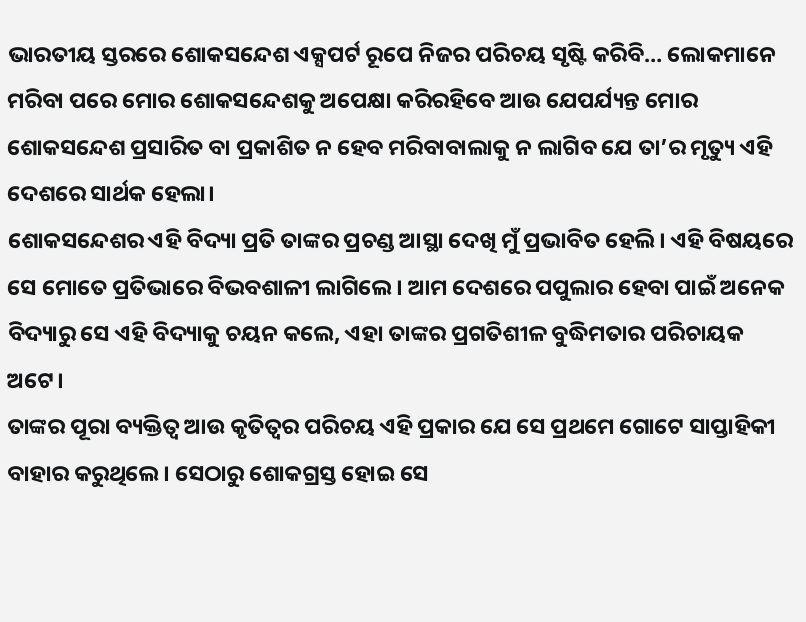ଭାରତୀୟ ସ୍ତରରେ ଶୋକସନ୍ଦେଶ ଏକ୍ସପର୍ଟ ରୂପେ ନିଜର ପରିଚୟ ସୃଷ୍ଟି କରିବି… ଲୋକମାନେ ମରିବା ପରେ ମୋର ଶୋକସନ୍ଦେଶକୁ ଅପେକ୍ଷା କରିରହିବେ ଆଉ ଯେପର୍ଯ୍ୟନ୍ତ ମୋର ଶୋକସନ୍ଦେଶ ପ୍ରସାରିତ ବା ପ୍ରକାଶିତ ନ ହେବ ମରିବାବାଲାକୁ ନ ଲାଗିବ ଯେ ତା’ର ମୃତ୍ୟୁ ଏହି ଦେଶରେ ସାର୍ଥକ ହେଲା।
ଶୋକସନ୍ଦେଶର ଏହି ବିଦ୍ୟା ପ୍ରତି ତାଙ୍କର ପ୍ରଚଣ୍ଡ ଆସ୍ଥା ଦେଖି ମୁଁ ପ୍ରଭାବିତ ହେଲି। ଏହି ବିଷୟରେ ସେ ମୋତେ ପ୍ରତିଭାରେ ବିଭବଶାଳୀ ଲାଗିଲେ। ଆମ ଦେଶରେ ପପୁଲାର ହେବା ପାଇଁ ଅନେକ ବିଦ୍ୟାରୁ ସେ ଏହି ବିଦ୍ୟାକୁ ଚୟନ କଲେ, ଏହା ତାଙ୍କର ପ୍ରଗତିଶୀଳ ବୁଦ୍ଧିମତାର ପରିଚାୟକ ଅଟେ।
ତାଙ୍କର ପୂରା ବ୍ୟକ୍ତିତ୍ୱ ଆଉ କୃତିତ୍ୱର ପରିଚୟ ଏହି ପ୍ରକାର ଯେ ସେ ପ୍ରଥମେ ଗୋଟେ ସାପ୍ତାହିକୀ ବାହାର କରୁଥିଲେ। ସେଠାରୁ ଶୋକଗ୍ରସ୍ତ ହୋଇ ସେ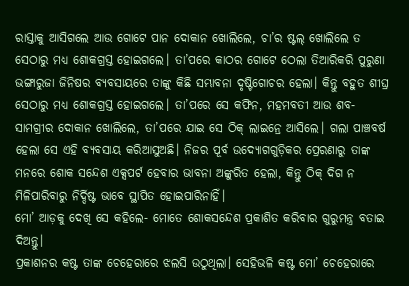ରାସ୍ତାକୁ ଆସିଗଲେ ଆଉ ଗୋଟେ ପାନ ଦୋକାନ ଖୋଲିଲେ, ଚା’ର ଷ୍ଟଲ୍ ଖୋଲିଲେ ତ ସେଠାରୁ ମଧ୍ୟ ଶୋକଗ୍ରସ୍ତ ହୋଇଗଲେ। ତା’ପରେ କାଠର ଗୋଟେ ଠେଲା ତିଆରିକରି ପୁରୁଣା ଭଙ୍ଗାରୁଜା ଜିନିଷର ବ୍ୟବସାୟରେ ତାଙ୍କୁ କିଛି ସମ୍ଭାବନା ଦୃଷ୍ଟିଗୋଚର ହେଲା। କିନ୍ତୁ ବହୁତ ଶୀଘ୍ର ସେଠାରୁ ମଧ୍ୟ ଶୋକଗ୍ରସ୍ତ ହୋଇଗଲେ। ତା’ପରେ ସେ କଫିନ, ମହମବତୀ ଆଉ ଶବ-ସାମଗ୍ରୀର ଦୋକାନ ଖୋଲିଲେ, ତା’ପରେ ଯାଇ ସେ ଠିକ୍ ଲାଇନ୍ରେ ଆସିଲେ। ଗଲା ପାଞ୍ଚବର୍ଷ ହେଲା ସେ ଏହି ବ୍ୟବସାୟ କରିଆସୁଅଛି। ନିଜର ପୂର୍ବ ଉଦ୍ୟୋଗଗୁଡ଼ିକର ପ୍ରେରଣାରୁ ତାଙ୍କ ମନରେ ଶୋକ ସନ୍ଦେଶ ଏକ୍ସପର୍ଟ ହେବାର ଭାବନା ଅଙ୍କୁରିତ ହେଲା, କିନ୍ତୁ ଠିକ୍ ଦିଗ ନ ମିଳିପାରିବାରୁ ନିର୍ଦ୍ଦିଷ୍ଟ ଭାବେ ସ୍ଥାପିତ ହୋଇପାରିନାହିଁ।
ମୋ’ ଆଡ଼କୁ ଦେଖି ସେ କହିଲେ- ମୋତେ ଶୋକସନ୍ଦେଶ ପ୍ରକାଶିତ କରିବାର ଗୁରୁମନ୍ତ୍ର ବତାଇ ଦିଅନ୍ତୁ।
ପ୍ରକାଶନର କଷ୍ଟ ତାଙ୍କ ଚେହେରାରେ ଝଲସି ଉଠୁଥିଲା। ସେହିଭଳି କଷ୍ଟ ମୋ’ ଚେହେରାରେ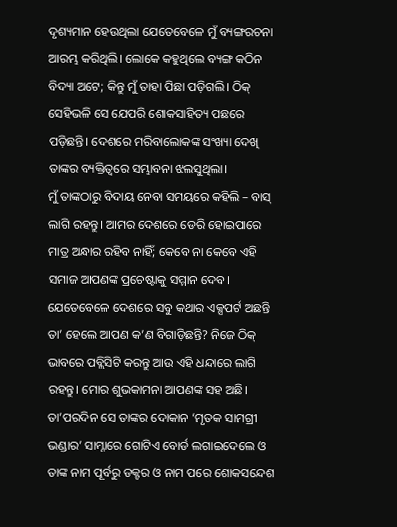ଦୃଶ୍ୟମାନ ହେଉଥିଲା ଯେତେବେଳେ ମୁଁ ବ୍ୟଙ୍ଗରଚନା ଆରମ୍ଭ କରିଥିଲି। ଲୋକେ କହୁଥିଲେ ବ୍ୟଙ୍ଗ କଠିନ ବିଦ୍ୟା ଅଟେ; କିନ୍ତୁ ମୁଁ ତାହା ପିଛା ପଡ଼ିଗଲି। ଠିକ୍ ସେହିଭଳି ସେ ଯେପରି ଶୋକସାହିତ୍ୟ ପଛରେ ପଡ଼ିଛନ୍ତି। ଦେଶରେ ମରିବାଲୋକଙ୍କ ସଂଖ୍ୟା ଦେଖି ତାଙ୍କର ବ୍ୟକ୍ତିତ୍ୱରେ ସମ୍ଭାବନା ଝଲସୁଥିଲା।
ମୁଁ ତାଙ୍କଠାରୁ ବିଦାୟ ନେବା ସମୟରେ କହିଲି – ବାସ୍ ଲାଗି ରହନ୍ତୁ। ଆମର ଦେଶରେ ଡେରି ହୋଇପାରେ ମାତ୍ର ଅନ୍ଧାର ରହିବ ନାହିଁ; କେବେ ନା କେବେ ଏହି ସମାଜ ଆପଣଙ୍କ ପ୍ରଚେଷ୍ଟାକୁ ସମ୍ମାନ ଦେବ। ଯେତେବେଳେ ଦେଶରେ ସବୁ କଥାର ଏକ୍ସପର୍ଟ ଅଛନ୍ତି ତା’ ହେଲେ ଆପଣ କ’ଣ ବିଗାଡ଼ିଛନ୍ତି? ନିଜେ ଠିକ୍ ଭାବରେ ପବ୍ଲିସିଟି କରନ୍ତୁ ଆଉ ଏହି ଧନ୍ଦାରେ ଲାଗି ରହନ୍ତୁ। ମୋର ଶୁଭକାମନା ଆପଣଙ୍କ ସହ ଅଛି।
ତା’ପରଦିନ ସେ ତାଙ୍କର ଦୋକାନ ‘ମୃତକ ସାମଗ୍ରୀ ଭଣ୍ଡାର’ ସାମ୍ନାରେ ଗୋଟିଏ ବୋର୍ଡ ଲଗାଇଦେଲେ ଓ ତାଙ୍କ ନାମ ପୂର୍ବରୁ ଡକ୍ଟର ଓ ନାମ ପରେ ଶୋକସନ୍ଦେଶ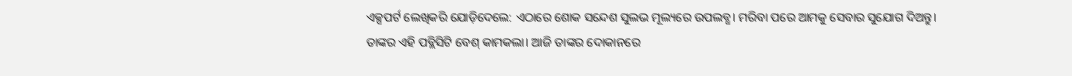ଏକ୍ସପର୍ଟ ଲେଖିକରି ଯୋଡ଼ିଦେଲେ: ଏଠାରେ ଶୋକ ସନ୍ଦେଶ ସୁଲଭ ମୂଲ୍ୟରେ ଉପଲବ୍ଧ। ମରିବା ପରେ ଆମକୁ ସେବାର ସୁଯୋଗ ଦିଅନ୍ତୁ।
ତାଙ୍କର ଏହି ପବ୍ଲିସିଟି ବେଶ୍ କାମକଲା। ଆଜି ତାଙ୍କର ଦୋକାନରେ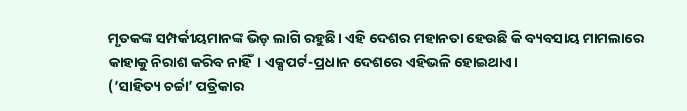ମୃତକଙ୍କ ସମ୍ପର୍କୀୟମାନଙ୍କ ଭିଡ଼ ଲାଗି ରହୁଛି। ଏହି ଦେଶର ମହାନତା ହେଉଛି କି ବ୍ୟବସାୟ ମାମଲାରେ କାହାକୁ ନିରାଶ କରିବ ନାହିଁ। ଏକ୍ସପର୍ଟ-ପ୍ରଧାନ ଦେଶରେ ଏହିଭଳି ହୋଇଥାଏ।
(‘ସାହିତ୍ୟ ଚର୍ଚ୍ଚା’ ପତ୍ରିକାର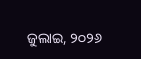ଜୁଲାଇ, ୨୦୨୬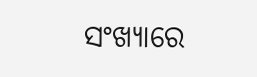ସଂଖ୍ୟାରେ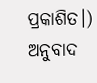ପ୍ରକାଶିତ।)
ଅନୁବାଦ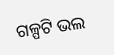ଗଳ୍ପଟି ଭଲ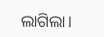ଲାଗିଲା।